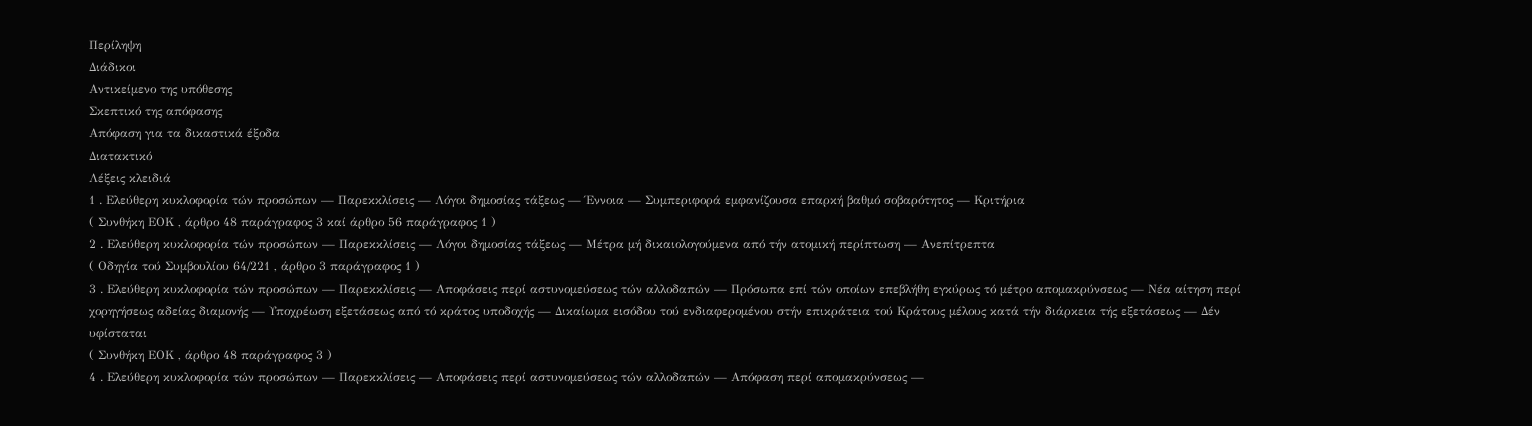Περίληψη
Διάδικοι
Αντικείμενο της υπόθεσης
Σκεπτικό της απόφασης
Απόφαση για τα δικαστικά έξοδα
Διατακτικό
Λέξεις κλειδιά
1 . Ελεύθερη κυκλοφορία τών προσώπων — Παρεκκλίσεις — Λόγοι δημοσίας τάξεως — Έννοια — Συμπεριφορά εμφανίζουσα επαρκή βαθμό σοβαρότητος — Κριτήρια
( Συνθήκη ΕΟΚ , άρθρο 48 παράγραφος 3 καί άρθρο 56 παράγραφος 1 )
2 . Ελεύθερη κυκλοφορία τών προσώπων — Παρεκκλίσεις — Λόγοι δημοσίας τάξεως — Μέτρα μή δικαιολογούμενα από τήν ατομική περίπτωση — Ανεπίτρεπτα
( Οδηγία τού Συμβουλίου 64/221 , άρθρο 3 παράγραφος 1 )
3 . Ελεύθερη κυκλοφορία τών προσώπων — Παρεκκλίσεις — Αποφάσεις περί αστυνομεύσεως τών αλλοδαπών — Πρόσωπα επί τών οποίων επεβλήθη εγκύρως τό μέτρο απομακρύνσεως — Νέα αίτηση περί χορηγήσεως αδείας διαμονής — Υποχρέωση εξετάσεως από τό κράτος υποδοχής — Δικαίωμα εισόδου τού ενδιαφερομένου στήν επικράτεια τού Κράτους μέλους κατά τήν διάρκεια τής εξετάσεως — Δέν υφίσταται
( Συνθήκη ΕΟΚ , άρθρο 48 παράγραφος 3 )
4 . Ελεύθερη κυκλοφορία τών προσώπων — Παρεκκλίσεις — Αποφάσεις περί αστυνομεύσεως τών αλλοδαπών — Απόφαση περί απομακρύνσεως —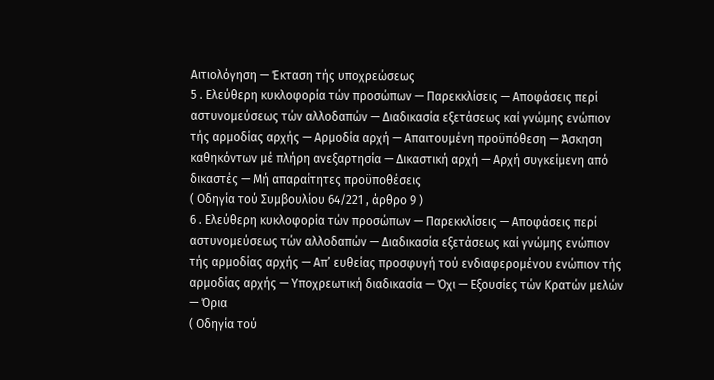Αιτιολόγηση — Έκταση τής υποχρεώσεως
5 . Ελεύθερη κυκλοφορία τών προσώπων — Παρεκκλίσεις — Αποφάσεις περί αστυνομεύσεως τών αλλοδαπών — Διαδικασία εξετάσεως καί γνώμης ενώπιον τής αρμοδίας αρχής — Αρμοδία αρχή — Απαιτουμένη προϋπόθεση — Άσκηση καθηκόντων μέ πλήρη ανεξαρτησία — Δικαστική αρχή — Αρχή συγκείμενη από δικαστές — Μή απαραίτητες προϋποθέσεις
( Οδηγία τού Συμβουλίου 64/221 , άρθρο 9 )
6 . Ελεύθερη κυκλοφορία τών προσώπων — Παρεκκλίσεις — Αποφάσεις περί αστυνομεύσεως τών αλλοδαπών — Διαδικασία εξετάσεως καί γνώμης ενώπιον τής αρμοδίας αρχής — Απ’ ευθείας προσφυγή τού ενδιαφερομένου ενώπιον τής αρμοδίας αρχής — Υποχρεωτική διαδικασία — Όχι — Εξουσίες τών Κρατών μελών — Όρια
( Οδηγία τού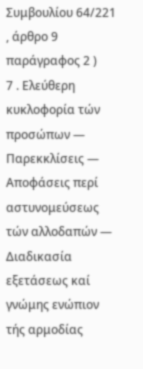Συμβουλίου 64/221 , άρθρο 9 παράγραφος 2 )
7 . Ελεύθερη κυκλοφορία τών προσώπων — Παρεκκλίσεις — Αποφάσεις περί αστυνομεύσεως τών αλλοδαπών — Διαδικασία εξετάσεως καί γνώμης ενώπιον τής αρμοδίας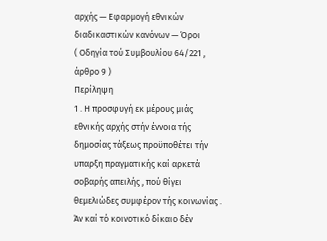αρχής — Εφαρμογή εθνικών διαδικαστικών κανόνων — Όροι
( Οδηγία τού Συμβουλίου 64/221 , άρθρο 9 )
Περίληψη
1 . Η προσφυγή εκ μέρους μιάς εθνικής αρχής στήν έννοια τής δημοσίας τάξεως προϋποθέτει τήν υπαρξη πραγματικής καί αρκετά σοβαρής απειλής , πού θίγει θεμελιώδες συμφέρον τής κοινωνίας . Άν καί τό κοινοτικό δίκαιο δέν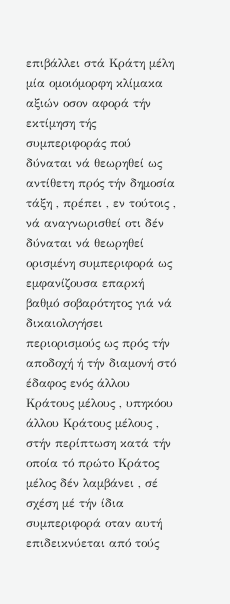επιβάλλει στά Κράτη μέλη μία ομοιόμορφη κλίμακα αξιών οσον αφορά τήν εκτίμηση τής συμπεριφοράς πού δύναται νά θεωρηθεί ως αντίθετη πρός τήν δημοσία τάξη , πρέπει , εν τούτοις , νά αναγνωρισθεί οτι δέν δύναται νά θεωρηθεί ορισμένη συμπεριφορά ως εμφανίζουσα επαρκή βαθμό σοβαρότητος γιά νά δικαιολογήσει περιορισμούς ως πρός τήν αποδοχή ή τήν διαμονή στό έδαφος ενός άλλου Κράτους μέλους , υπηκόου άλλου Κράτους μέλους , στήν περίπτωση κατά τήν οποία τό πρώτο Κράτος μέλος δέν λαμβάνει , σέ σχέση μέ τήν ίδια συμπεριφορά οταν αυτή επιδεικνύεται από τούς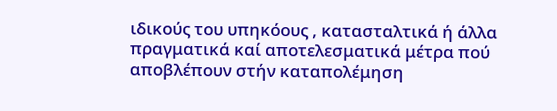ιδικούς του υπηκόους , κατασταλτικά ή άλλα πραγματικά καί αποτελεσματικά μέτρα πού αποβλέπουν στήν καταπολέμηση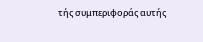τής συμπεριφοράς αυτής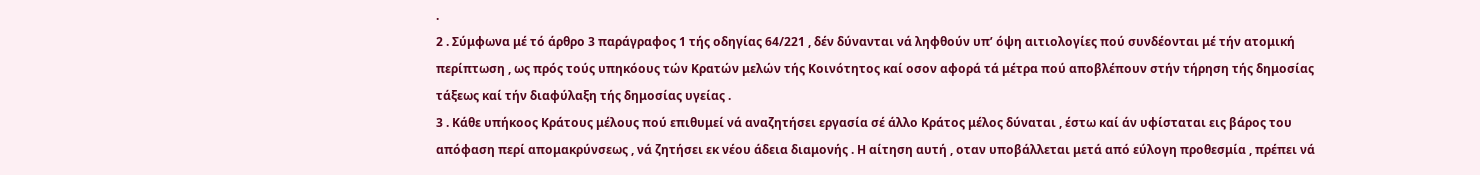.
2 . Σύμφωνα μέ τό άρθρο 3 παράγραφος 1 τής οδηγίας 64/221 , δέν δύνανται νά ληφθούν υπ’ όψη αιτιολογίες πού συνδέονται μέ τήν ατομική περίπτωση , ως πρός τούς υπηκόους τών Κρατών μελών τής Κοινότητος καί οσον αφορά τά μέτρα πού αποβλέπουν στήν τήρηση τής δημοσίας τάξεως καί τήν διαφύλαξη τής δημοσίας υγείας .
3 . Κάθε υπήκοος Κράτους μέλους πού επιθυμεί νά αναζητήσει εργασία σέ άλλο Κράτος μέλος δύναται , έστω καί άν υφίσταται εις βάρος του απόφαση περί απομακρύνσεως , νά ζητήσει εκ νέου άδεια διαμονής . Η αίτηση αυτή , οταν υποβάλλεται μετά από εύλογη προθεσμία , πρέπει νά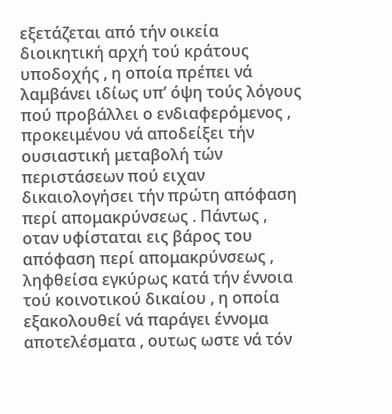εξετάζεται από τήν οικεία διοικητική αρχή τού κράτους υποδοχής , η οποία πρέπει νά λαμβάνει ιδίως υπ’ όψη τούς λόγους πού προβάλλει ο ενδιαφερόμενος , προκειμένου νά αποδείξει τήν ουσιαστική μεταβολή τών περιστάσεων πού ειχαν δικαιολογήσει τήν πρώτη απόφαση περί απομακρύνσεως . Πάντως , οταν υφίσταται εις βάρος του απόφαση περί απομακρύνσεως , ληφθείσα εγκύρως κατά τήν έννοια τού κοινοτικού δικαίου , η οποία εξακολουθεί νά παράγει έννομα αποτελέσματα , ουτως ωστε νά τόν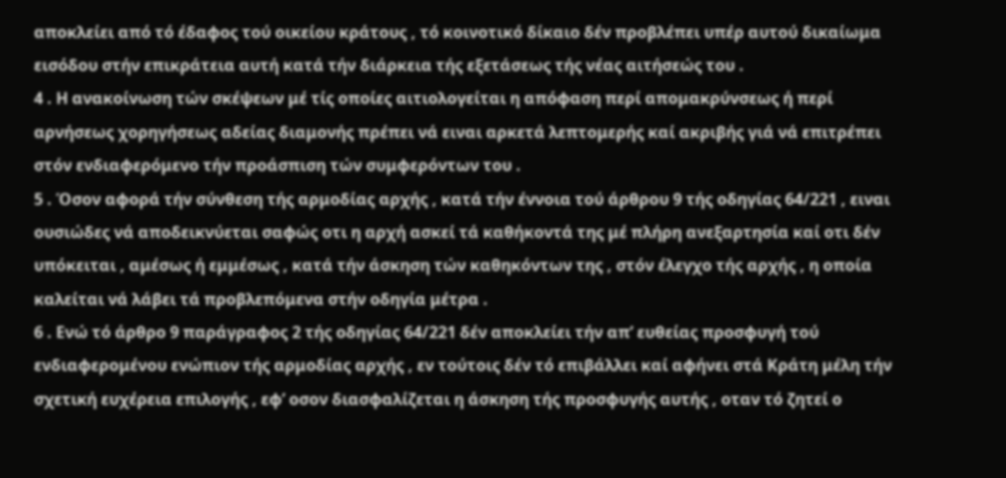αποκλείει από τό έδαφος τού οικείου κράτους , τό κοινοτικό δίκαιο δέν προβλέπει υπέρ αυτού δικαίωμα εισόδου στήν επικράτεια αυτή κατά τήν διάρκεια τής εξετάσεως τής νέας αιτήσεώς του .
4 . Η ανακοίνωση τών σκέψεων μέ τίς οποίες αιτιολογείται η απόφαση περί απομακρύνσεως ή περί αρνήσεως χορηγήσεως αδείας διαμονής πρέπει νά ειναι αρκετά λεπτομερής καί ακριβής γιά νά επιτρέπει στόν ενδιαφερόμενο τήν προάσπιση τών συμφερόντων του .
5 . Όσον αφορά τήν σύνθεση τής αρμοδίας αρχής , κατά τήν έννοια τού άρθρου 9 τής οδηγίας 64/221 , ειναι ουσιώδες νά αποδεικνύεται σαφώς οτι η αρχή ασκεί τά καθήκοντά της μέ πλήρη ανεξαρτησία καί οτι δέν υπόκειται , αμέσως ή εμμέσως , κατά τήν άσκηση τών καθηκόντων της , στόν έλεγχο τής αρχής , η οποία καλείται νά λάβει τά προβλεπόμενα στήν οδηγία μέτρα .
6 . Ενώ τό άρθρο 9 παράγραφος 2 τής οδηγίας 64/221 δέν αποκλείει τήν απ’ ευθείας προσφυγή τού ενδιαφερομένου ενώπιον τής αρμοδίας αρχής , εν τούτοις δέν τό επιβάλλει καί αφήνει στά Κράτη μέλη τήν σχετική ευχέρεια επιλογής , εφ’ οσον διασφαλίζεται η άσκηση τής προσφυγής αυτής , οταν τό ζητεί ο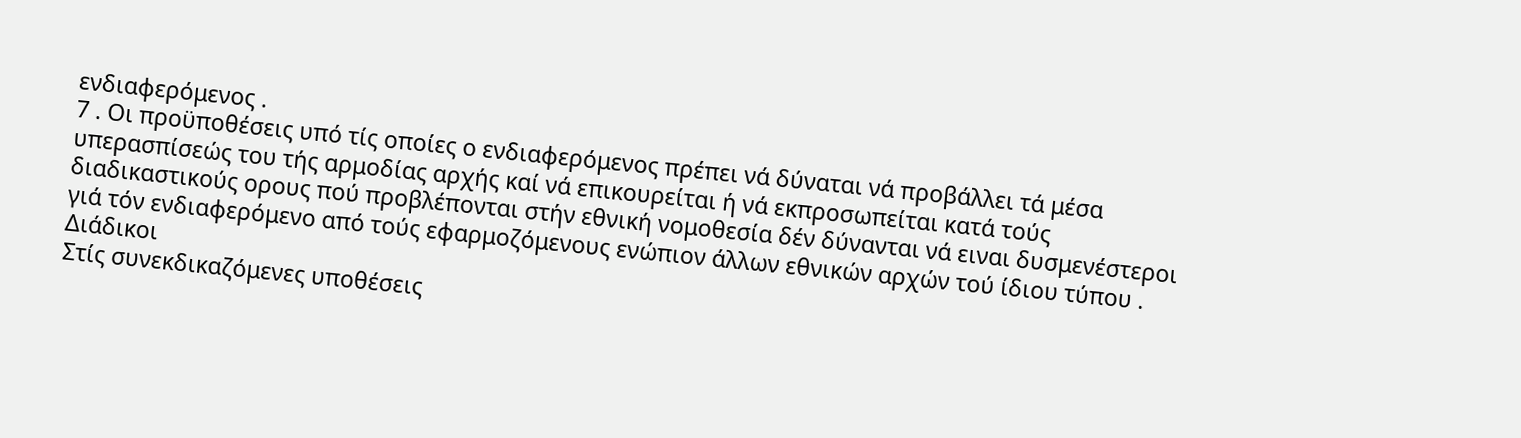ενδιαφερόμενος .
7 . Οι προϋποθέσεις υπό τίς οποίες ο ενδιαφερόμενος πρέπει νά δύναται νά προβάλλει τά μέσα υπερασπίσεώς του τής αρμοδίας αρχής καί νά επικουρείται ή νά εκπροσωπείται κατά τούς διαδικαστικούς ορους πού προβλέπονται στήν εθνική νομοθεσία δέν δύνανται νά ειναι δυσμενέστεροι γιά τόν ενδιαφερόμενο από τούς εφαρμοζόμενους ενώπιον άλλων εθνικών αρχών τού ίδιου τύπου .
Διάδικοι
Στίς συνεκδικαζόμενες υποθέσεις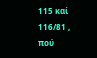115 καί 116/81 , πού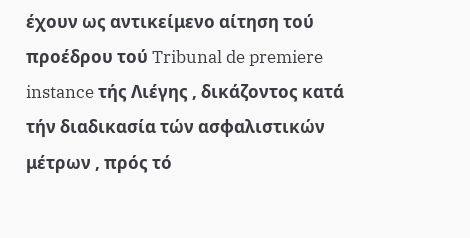έχουν ως αντικείμενο αίτηση τού προέδρου τού Tribunal de premiere instance τής Λιέγης , δικάζοντος κατά τήν διαδικασία τών ασφαλιστικών μέτρων , πρός τό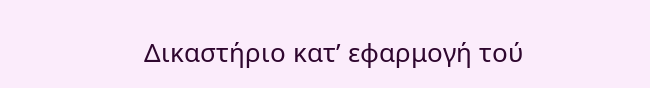Δικαστήριο κατ’ εφαρμογή τού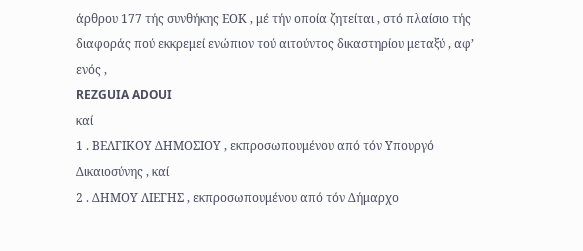άρθρου 177 τής συνθήκης ΕΟΚ , μέ τήν οποία ζητείται , στό πλαίσιο τής διαφοράς πού εκκρεμεί ενώπιον τού αιτούντος δικαστηρίου μεταξύ , αφ’ ενός ,
REZGUIA ADOUI
καί
1 . ΒΕΛΓΙΚΟΥ ΔΗΜΟΣΙΟΥ , εκπροσωπουμένου από τόν Υπουργό Δικαιοσύνης , καί
2 . ΔΗΜΟΥ ΛΙΕΓΗΣ , εκπροσωπουμένου από τόν Δήμαρχο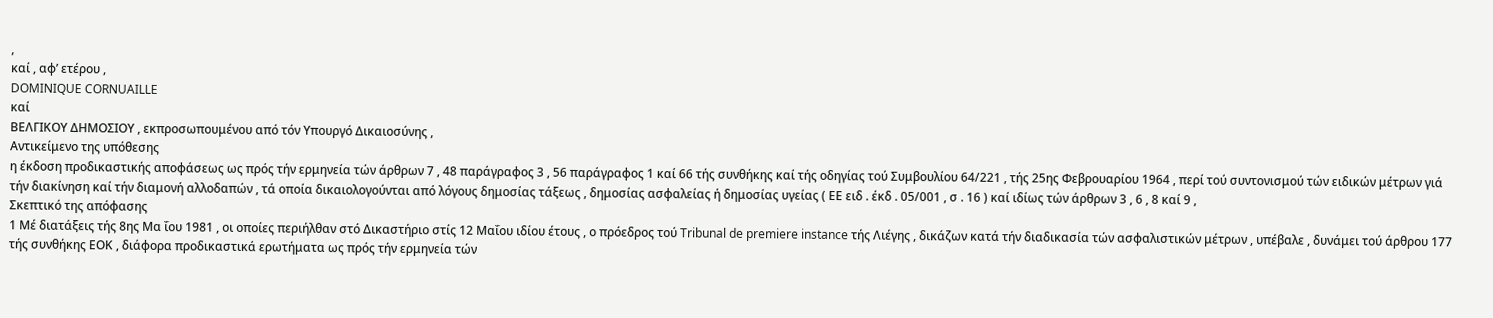,
καί , αφ’ ετέρου ,
DOMINIQUE CORNUAILLE
καί
ΒΕΛΓΙΚΟΥ ΔΗΜΟΣΙΟΥ , εκπροσωπουμένου από τόν Υπουργό Δικαιοσύνης ,
Αντικείμενο της υπόθεσης
η έκδοση προδικαστικής αποφάσεως ως πρός τήν ερμηνεία τών άρθρων 7 , 48 παράγραφος 3 , 56 παράγραφος 1 καί 66 τής συνθήκης καί τής οδηγίας τού Συμβουλίου 64/221 , τής 25ης Φεβρουαρίου 1964 , περί τού συντονισμού τών ειδικών μέτρων γιά τήν διακίνηση καί τήν διαμονή αλλοδαπών , τά οποία δικαιολογούνται από λόγους δημοσίας τάξεως , δημοσίας ασφαλείας ή δημοσίας υγείας ( ΕΕ ειδ . έκδ . 05/001 , σ . 16 ) καί ιδίως τών άρθρων 3 , 6 , 8 καί 9 ,
Σκεπτικό της απόφασης
1 Μέ διατάξεις τής 8ης Μα ΐου 1981 , οι οποίες περιήλθαν στό Δικαστήριο στίς 12 Μαΐου ιδίου έτους , ο πρόεδρος τού Tribunal de premiere instance τής Λιέγης , δικάζων κατά τήν διαδικασία τών ασφαλιστικών μέτρων , υπέβαλε , δυνάμει τού άρθρου 177 τής συνθήκης ΕΟΚ , διάφορα προδικαστικά ερωτήματα ως πρός τήν ερμηνεία τών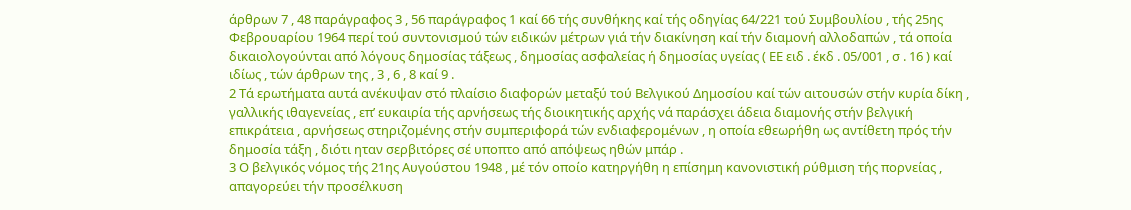άρθρων 7 , 48 παράγραφος 3 , 56 παράγραφος 1 καί 66 τής συνθήκης καί τής οδηγίας 64/221 τού Συμβουλίου , τής 25ης Φεβρουαρίου 1964 περί τού συντονισμού τών ειδικών μέτρων γιά τήν διακίνηση καί τήν διαμονή αλλοδαπών , τά οποία δικαιολογούνται από λόγους δημοσίας τάξεως , δημοσίας ασφαλείας ή δημοσίας υγείας ( ΕΕ ειδ . έκδ . 05/001 , σ . 16 ) καί ιδίως , τών άρθρων της , 3 , 6 , 8 καί 9 .
2 Τά ερωτήματα αυτά ανέκυψαν στό πλαίσιο διαφορών μεταξύ τού Βελγικού Δημοσίου καί τών αιτουσών στήν κυρία δίκη , γαλλικής ιθαγενείας , επ’ ευκαιρία τής αρνήσεως τής διοικητικής αρχής νά παράσχει άδεια διαμονής στήν βελγική επικράτεια , αρνήσεως στηριζομένης στήν συμπεριφορά τών ενδιαφερομένων , η οποία εθεωρήθη ως αντίθετη πρός τήν δημοσία τάξη , διότι ηταν σερβιτόρες σέ υποπτο από απόψεως ηθών μπάρ .
3 Ο βελγικός νόμος τής 21ης Αυγούστου 1948 , μέ τόν οποίο κατηργήθη η επίσημη κανονιστική ρύθμιση τής πορνείας , απαγορεύει τήν προσέλκυση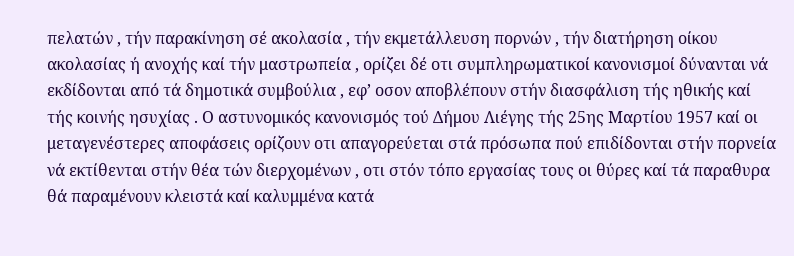πελατών , τήν παρακίνηση σέ ακολασία , τήν εκμετάλλευση πορνών , τήν διατήρηση οίκου ακολασίας ή ανοχής καί τήν μαστρωπεία , ορίζει δέ οτι συμπληρωματικοί κανονισμοί δύνανται νά εκδίδονται από τά δημοτικά συμβούλια , εφ’ οσον αποβλέπουν στήν διασφάλιση τής ηθικής καί τής κοινής ησυχίας . Ο αστυνομικός κανονισμός τού Δήμου Λιέγης τής 25ης Μαρτίου 1957 καί οι μεταγενέστερες αποφάσεις ορίζουν οτι απαγορεύεται στά πρόσωπα πού επιδίδονται στήν πορνεία νά εκτίθενται στήν θέα τών διερχομένων , οτι στόν τόπο εργασίας τους οι θύρες καί τά παραθυρα θά παραμένουν κλειστά καί καλυμμένα κατά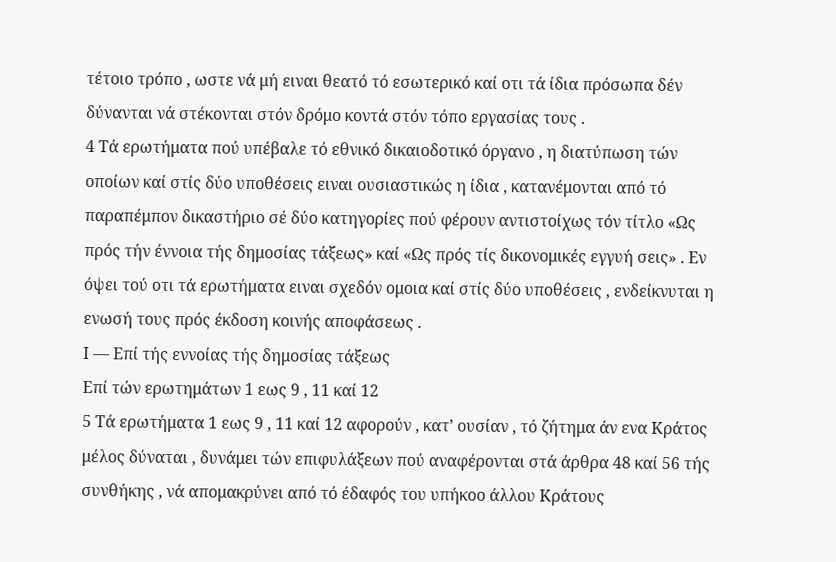τέτοιο τρόπο , ωστε νά μή ειναι θεατό τό εσωτερικό καί οτι τά ίδια πρόσωπα δέν δύνανται νά στέκονται στόν δρόμο κοντά στόν τόπο εργασίας τους .
4 Τά ερωτήματα πού υπέβαλε τό εθνικό δικαιοδοτικό όργανο , η διατύπωση τών οποίων καί στίς δύο υποθέσεις ειναι ουσιαστικώς η ίδια , κατανέμονται από τό παραπέμπον δικαστήριο σέ δύο κατηγορίες πού φέρουν αντιστοίχως τόν τίτλο «Ως πρός τήν έννοια τής δημοσίας τάξεως» καί «Ως πρός τίς δικονομικές εγγυή σεις» . Εν όψει τού οτι τά ερωτήματα ειναι σχεδόν ομοια καί στίς δύο υποθέσεις , ενδείκνυται η ενωσή τους πρός έκδοση κοινής αποφάσεως .
Ι — Επί τής εννοίας τής δημοσίας τάξεως
Επί τών ερωτημάτων 1 εως 9 , 11 καί 12
5 Τά ερωτήματα 1 εως 9 , 11 καί 12 αφορούν , κατ’ ουσίαν , τό ζήτημα άν ενα Κράτος μέλος δύναται , δυνάμει τών επιφυλάξεων πού αναφέρονται στά άρθρα 48 καί 56 τής συνθήκης , νά απομακρύνει από τό έδαφός του υπήκοο άλλου Κράτους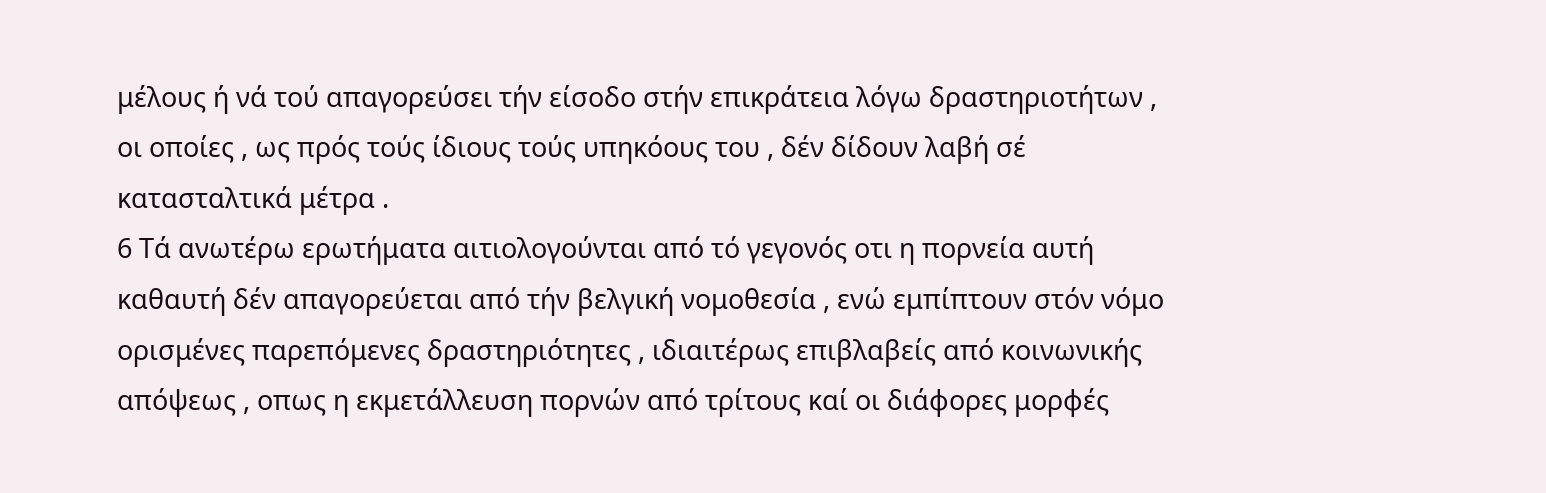μέλους ή νά τού απαγορεύσει τήν είσοδο στήν επικράτεια λόγω δραστηριοτήτων , οι οποίες , ως πρός τούς ίδιους τούς υπηκόους του , δέν δίδουν λαβή σέ κατασταλτικά μέτρα .
6 Τά ανωτέρω ερωτήματα αιτιολογούνται από τό γεγονός οτι η πορνεία αυτή καθαυτή δέν απαγορεύεται από τήν βελγική νομοθεσία , ενώ εμπίπτουν στόν νόμο ορισμένες παρεπόμενες δραστηριότητες , ιδιαιτέρως επιβλαβείς από κοινωνικής απόψεως , οπως η εκμετάλλευση πορνών από τρίτους καί οι διάφορες μορφές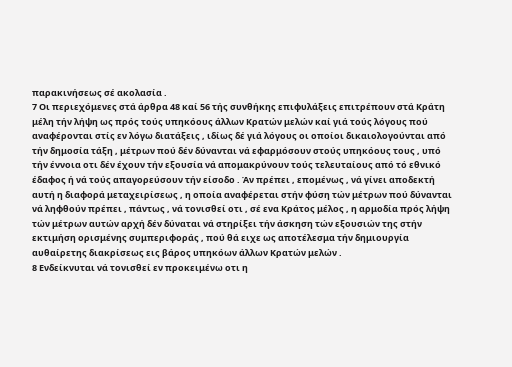παρακινήσεως σέ ακολασία .
7 Οι περιεχόμενες στά άρθρα 48 καί 56 τής συνθήκης επιφυλάξεις επιτρέπουν στά Κράτη μέλη τήν λήψη ως πρός τούς υπηκόους άλλων Κρατών μελών καί γιά τούς λόγους πού αναφέρονται στίς εν λόγω διατάξεις , ιδίως δέ γιά λόγους οι οποίοι δικαιολογούνται από τήν δημοσία τάξη , μέτρων πού δέν δύνανται νά εφαρμόσουν στούς υπηκόους τους , υπό τήν έννοια οτι δέν έχουν τήν εξουσία νά απομακρύνουν τούς τελευταίους από τό εθνικό έδαφος ή νά τούς απαγορεύσουν τήν είσοδο . Άν πρέπει , επομένως , νά γίνει αποδεκτή αυτή η διαφορά μεταχειρίσεως , η οποία αναφέρεται στήν φύση τών μέτρων πού δύνανται νά ληφθούν πρέπει , πάντως , νά τονισθεί οτι , σέ ενα Κράτος μέλος , η αρμοδία πρός λήψη τών μέτρων αυτών αρχή δέν δύναται νά στηρίξει τήν άσκηση τών εξουσιών της στήν εκτιμήση ορισμένης συμπεριφοράς , πού θά ειχε ως αποτέλεσμα τήν δημιουργία αυθαίρετης διακρίσεως εις βάρος υπηκόων άλλων Κρατών μελών .
8 Ενδείκνυται νά τονισθεί εν προκειμένω οτι η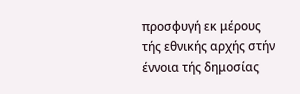προσφυγή εκ μέρους τής εθνικής αρχής στήν έννοια τής δημοσίας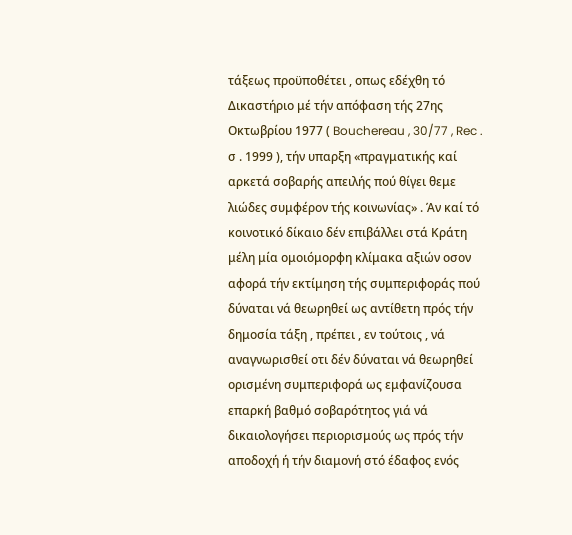τάξεως προϋποθέτει , οπως εδέχθη τό Δικαστήριο μέ τήν απόφαση τής 27ης Οκτωβρίου 1977 ( Bouchereau , 30/77 , Rec . σ . 1999 ), τήν υπαρξη «πραγματικής καί αρκετά σοβαρής απειλής πού θίγει θεμε λιώδες συμφέρον τής κοινωνίας» . Άν καί τό κοινοτικό δίκαιο δέν επιβάλλει στά Κράτη μέλη μία ομοιόμορφη κλίμακα αξιών οσον αφορά τήν εκτίμηση τής συμπεριφοράς πού δύναται νά θεωρηθεί ως αντίθετη πρός τήν δημοσία τάξη , πρέπει , εν τούτοις , νά αναγνωρισθεί οτι δέν δύναται νά θεωρηθεί ορισμένη συμπεριφορά ως εμφανίζουσα επαρκή βαθμό σοβαρότητος γιά νά δικαιολογήσει περιορισμούς ως πρός τήν αποδοχή ή τήν διαμονή στό έδαφος ενός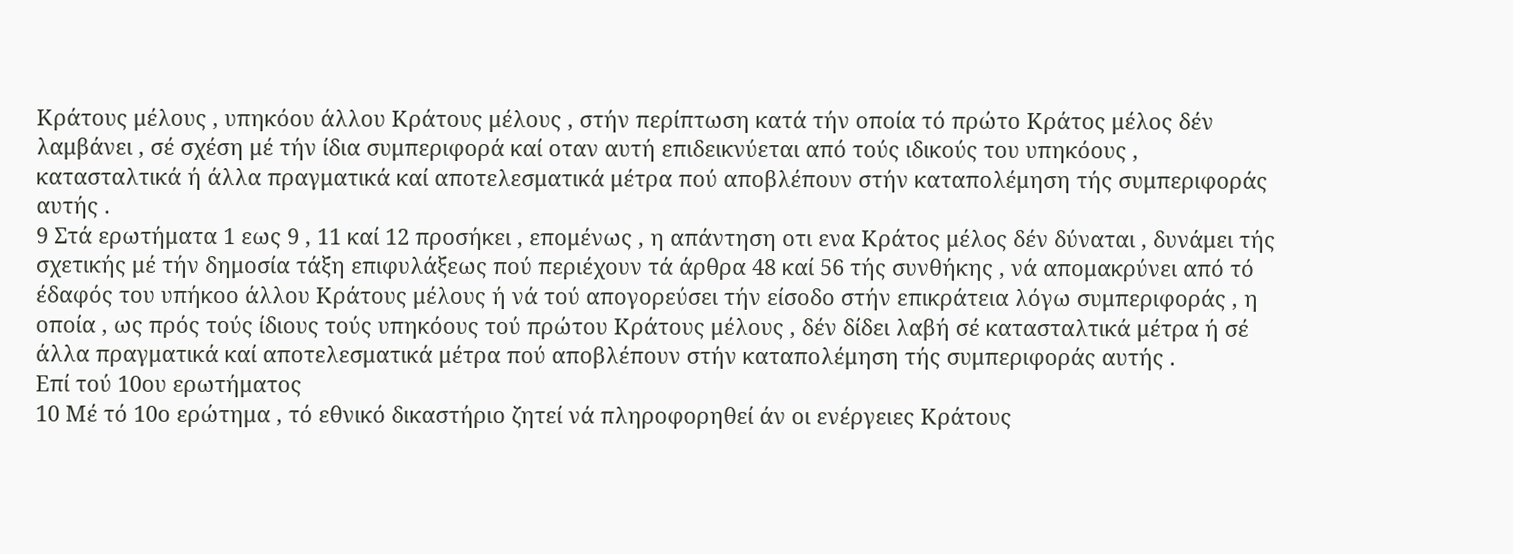Κράτους μέλους , υπηκόου άλλου Κράτους μέλους , στήν περίπτωση κατά τήν οποία τό πρώτο Κράτος μέλος δέν λαμβάνει , σέ σχέση μέ τήν ίδια συμπεριφορά καί οταν αυτή επιδεικνύεται από τούς ιδικούς του υπηκόους , κατασταλτικά ή άλλα πραγματικά καί αποτελεσματικά μέτρα πού αποβλέπουν στήν καταπολέμηση τής συμπεριφοράς αυτής .
9 Στά ερωτήματα 1 εως 9 , 11 καί 12 προσήκει , επομένως , η απάντηση οτι ενα Κράτος μέλος δέν δύναται , δυνάμει τής σχετικής μέ τήν δημοσία τάξη επιφυλάξεως πού περιέχουν τά άρθρα 48 καί 56 τής συνθήκης , νά απομακρύνει από τό έδαφός του υπήκοο άλλου Κράτους μέλους ή νά τού απογορεύσει τήν είσοδο στήν επικράτεια λόγω συμπεριφοράς , η οποία , ως πρός τούς ίδιους τούς υπηκόους τού πρώτου Κράτους μέλους , δέν δίδει λαβή σέ κατασταλτικά μέτρα ή σέ άλλα πραγματικά καί αποτελεσματικά μέτρα πού αποβλέπουν στήν καταπολέμηση τής συμπεριφοράς αυτής .
Επί τού 10ου ερωτήματος
10 Μέ τό 10ο ερώτημα , τό εθνικό δικαστήριο ζητεί νά πληροφορηθεί άν οι ενέργειες Κράτους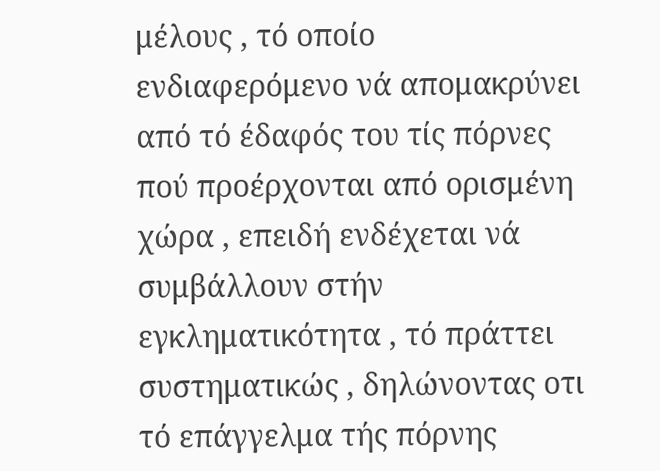μέλους , τό οποίο ενδιαφερόμενο νά απομακρύνει από τό έδαφός του τίς πόρνες πού προέρχονται από ορισμένη χώρα , επειδή ενδέχεται νά συμβάλλουν στήν εγκληματικότητα , τό πράττει συστηματικώς , δηλώνοντας οτι τό επάγγελμα τής πόρνης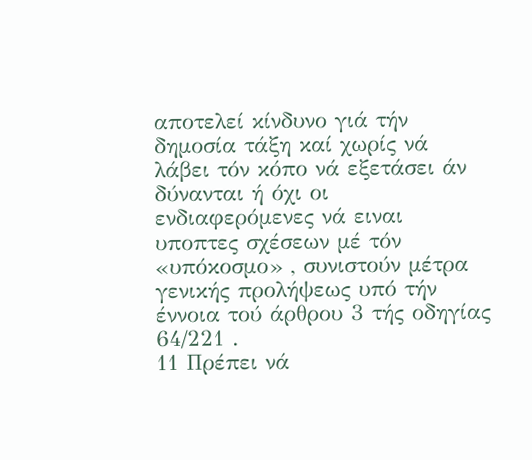αποτελεί κίνδυνο γιά τήν δημοσία τάξη καί χωρίς νά λάβει τόν κόπο νά εξετάσει άν δύνανται ή όχι οι ενδιαφερόμενες νά ειναι υποπτες σχέσεων μέ τόν «υπόκοσμο» , συνιστούν μέτρα γενικής προλήψεως υπό τήν έννοια τού άρθρου 3 τής οδηγίας 64/221 .
11 Πρέπει νά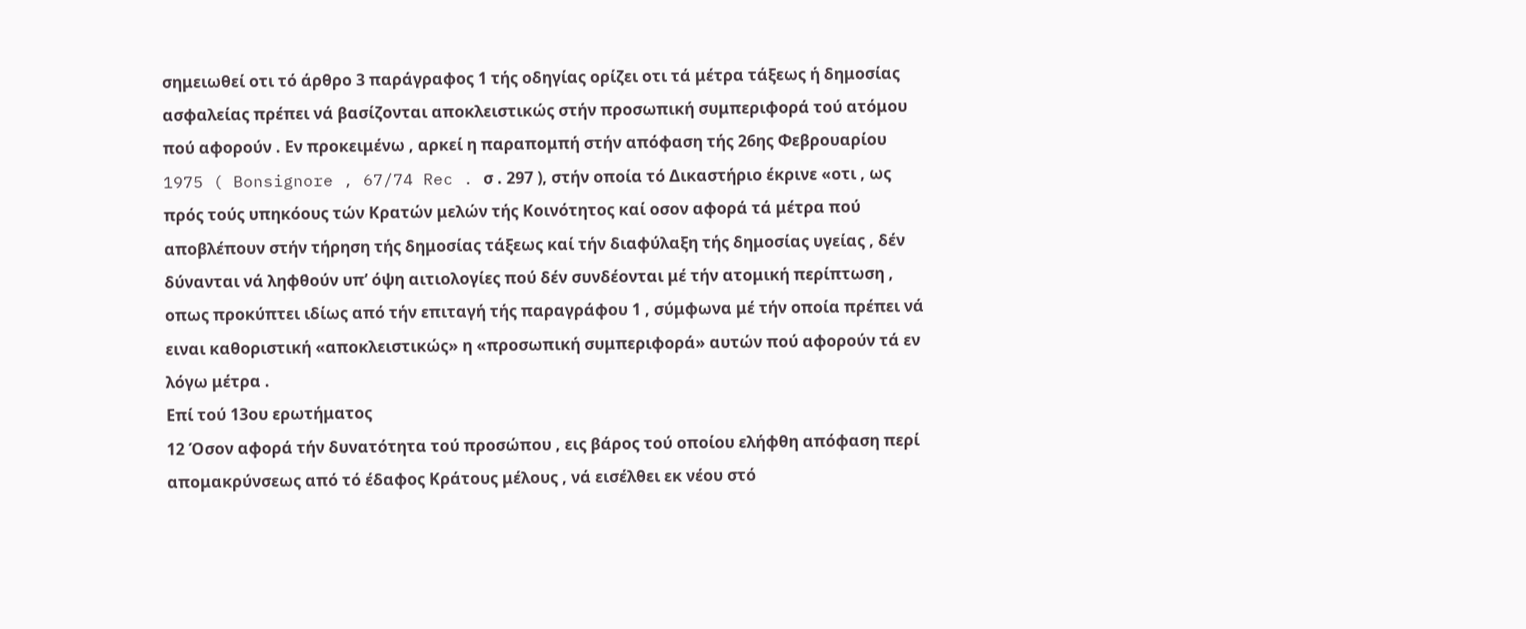σημειωθεί οτι τό άρθρο 3 παράγραφος 1 τής οδηγίας ορίζει οτι τά μέτρα τάξεως ή δημοσίας ασφαλείας πρέπει νά βασίζονται αποκλειστικώς στήν προσωπική συμπεριφορά τού ατόμου πού αφορούν . Εν προκειμένω , αρκεί η παραπομπή στήν απόφαση τής 26ης Φεβρουαρίου 1975 ( Bonsignore , 67/74 Rec . σ . 297 ), στήν οποία τό Δικαστήριο έκρινε «οτι , ως πρός τούς υπηκόους τών Κρατών μελών τής Κοινότητος καί οσον αφορά τά μέτρα πού αποβλέπουν στήν τήρηση τής δημοσίας τάξεως καί τήν διαφύλαξη τής δημοσίας υγείας , δέν δύνανται νά ληφθούν υπ’ όψη αιτιολογίες πού δέν συνδέονται μέ τήν ατομική περίπτωση , οπως προκύπτει ιδίως από τήν επιταγή τής παραγράφου 1 , σύμφωνα μέ τήν οποία πρέπει νά ειναι καθοριστική «αποκλειστικώς» η «προσωπική συμπεριφορά» αυτών πού αφορούν τά εν λόγω μέτρα .
Επί τού 13ου ερωτήματος
12 Όσον αφορά τήν δυνατότητα τού προσώπου , εις βάρος τού οποίου ελήφθη απόφαση περί απομακρύνσεως από τό έδαφος Κράτους μέλους , νά εισέλθει εκ νέου στό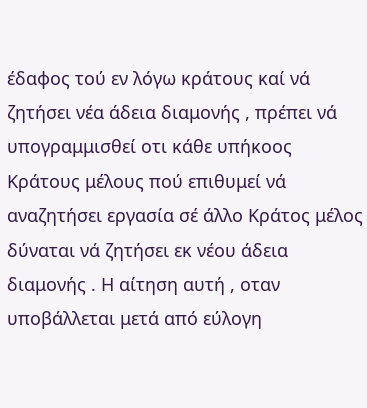έδαφος τού εν λόγω κράτους καί νά ζητήσει νέα άδεια διαμονής , πρέπει νά υπογραμμισθεί οτι κάθε υπήκοος Κράτους μέλους πού επιθυμεί νά αναζητήσει εργασία σέ άλλο Κράτος μέλος δύναται νά ζητήσει εκ νέου άδεια διαμονής . Η αίτηση αυτή , οταν υποβάλλεται μετά από εύλογη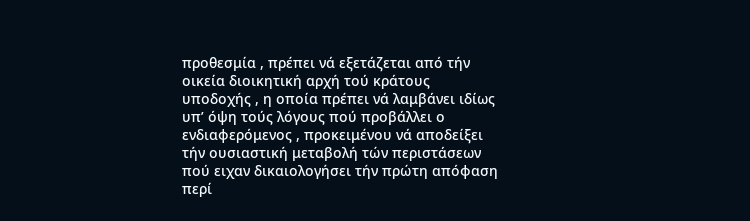προθεσμία , πρέπει νά εξετάζεται από τήν οικεία διοικητική αρχή τού κράτους υποδοχής , η οποία πρέπει νά λαμβάνει ιδίως υπ’ όψη τούς λόγους πού προβάλλει ο ενδιαφερόμενος , προκειμένου νά αποδείξει τήν ουσιαστική μεταβολή τών περιστάσεων πού ειχαν δικαιολογήσει τήν πρώτη απόφαση περί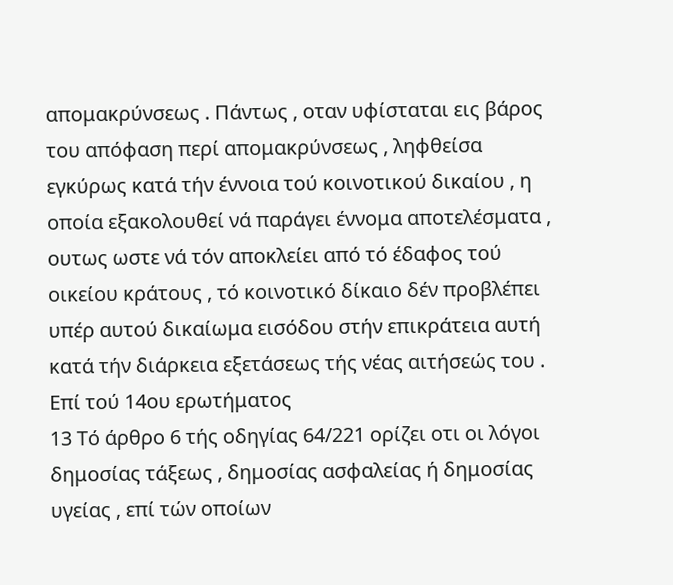απομακρύνσεως . Πάντως , οταν υφίσταται εις βάρος του απόφαση περί απομακρύνσεως , ληφθείσα εγκύρως κατά τήν έννοια τού κοινοτικού δικαίου , η οποία εξακολουθεί νά παράγει έννομα αποτελέσματα , ουτως ωστε νά τόν αποκλείει από τό έδαφος τού οικείου κράτους , τό κοινοτικό δίκαιο δέν προβλέπει υπέρ αυτού δικαίωμα εισόδου στήν επικράτεια αυτή κατά τήν διάρκεια εξετάσεως τής νέας αιτήσεώς του .
Επί τού 14ου ερωτήματος
13 Τό άρθρο 6 τής οδηγίας 64/221 ορίζει οτι οι λόγοι δημοσίας τάξεως , δημοσίας ασφαλείας ή δημοσίας υγείας , επί τών οποίων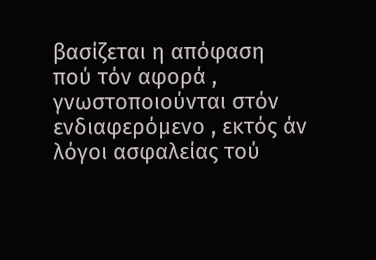βασίζεται η απόφαση πού τόν αφορά , γνωστοποιούνται στόν ενδιαφερόμενο , εκτός άν λόγοι ασφαλείας τού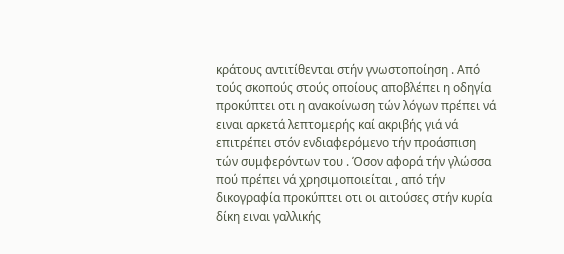κράτους αντιτίθενται στήν γνωστοποίηση . Από τούς σκοπούς στούς οποίους αποβλέπει η οδηγία προκύπτει οτι η ανακοίνωση τών λόγων πρέπει νά ειναι αρκετά λεπτομερής καί ακριβής γιά νά επιτρέπει στόν ενδιαφερόμενο τήν προάσπιση τών συμφερόντων του . Όσον αφορά τήν γλώσσα πού πρέπει νά χρησιμοποιείται , από τήν δικογραφία προκύπτει οτι οι αιτούσες στήν κυρία δίκη ειναι γαλλικής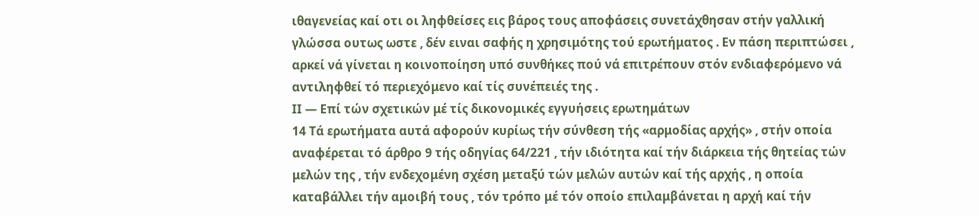ιθαγενείας καί οτι οι ληφθείσες εις βάρος τους αποφάσεις συνετάχθησαν στήν γαλλική γλώσσα ουτως ωστε , δέν ειναι σαφής η χρησιμότης τού ερωτήματος . Εν πάση περιπτώσει , αρκεί νά γίνεται η κοινοποίηση υπό συνθήκες πού νά επιτρέπουν στόν ενδιαφερόμενο νά αντιληφθεί τό περιεχόμενο καί τίς συνέπειές της .
ΙΙ — Επί τών σχετικών μέ τίς δικονομικές εγγυήσεις ερωτημάτων
14 Τά ερωτήματα αυτά αφορούν κυρίως τήν σύνθεση τής «αρμοδίας αρχής» , στήν οποία αναφέρεται τό άρθρο 9 τής οδηγίας 64/221 , τήν ιδιότητα καί τήν διάρκεια τής θητείας τών μελών της , τήν ενδεχομένη σχέση μεταξύ τών μελών αυτών καί τής αρχής , η οποία καταβάλλει τήν αμοιβή τους , τόν τρόπο μέ τόν οποίο επιλαμβάνεται η αρχή καί τήν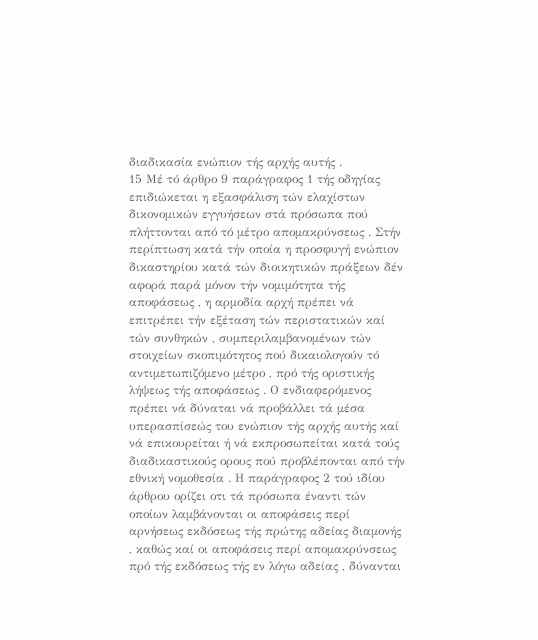διαδικασία ενώπιον τής αρχής αυτής .
15 Μέ τό άρθρο 9 παράγραφος 1 τής οδηγίας επιδιώκεται η εξασφάλιση τών ελαχίστων δικονομικών εγγυήσεων στά πρόσωπα πού πλήττονται από τό μέτρο απομακρύνσεως . Στήν περίπτωση κατά τήν οποία η προσφυγή ενώπιον δικαστηρίου κατά τών διοικητικών πράξεων δέν αφορά παρά μόνον τήν νομιμότητα τής αποφάσεως , η αρμοδία αρχή πρέπει νά επιτρέπει τήν εξέταση τών περιστατικών καί τών συνθηκών , συμπεριλαμβανομένων τών στοιχείων σκοπιμότητος πού δικαιολογούν τό αντιμετωπιζόμενο μέτρο , πρό τής οριστικής λήψεως τής αποφάσεως . Ο ενδιαφερόμενος πρέπει νά δύναται νά προβάλλει τά μέσα υπερασπίσεώς του ενώπιον τής αρχής αυτής καί νά επικουρείται ή νά εκπροσωπείται κατά τούς διαδικαστικούς ορους πού προβλέπονται από τήν εθνική νομοθεσία . Η παράγραφος 2 τού ιδίου άρθρου ορίζει οτι τά πρόσωπα έναντι τών οποίων λαμβάνονται οι αποφάσεις περί αρνήσεως εκδόσεως τής πρώτης αδείας διαμονής , καθώς καί οι αποφάσεις περί απομακρύνσεως πρό τής εκδόσεως τής εν λόγω αδείας , δύνανται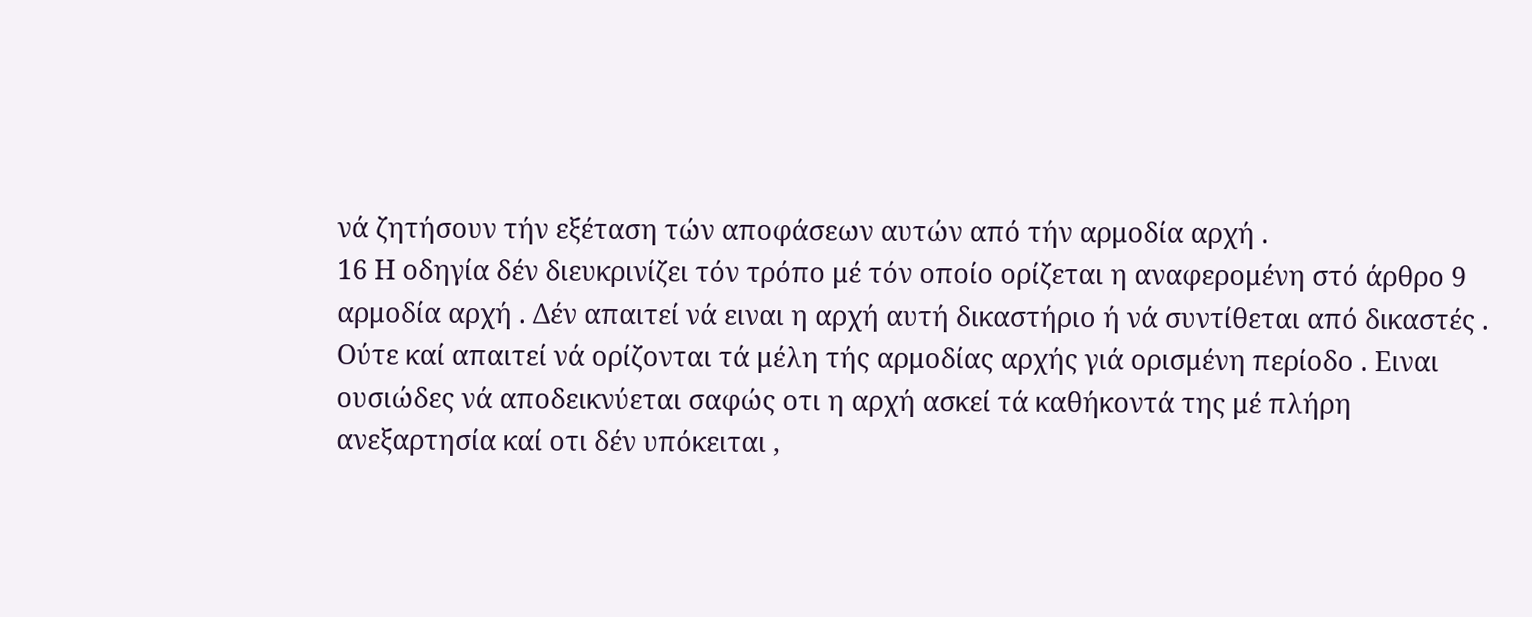νά ζητήσουν τήν εξέταση τών αποφάσεων αυτών από τήν αρμοδία αρχή .
16 Η οδηγία δέν διευκρινίζει τόν τρόπο μέ τόν οποίο ορίζεται η αναφερομένη στό άρθρο 9 αρμοδία αρχή . Δέν απαιτεί νά ειναι η αρχή αυτή δικαστήριο ή νά συντίθεται από δικαστές . Ούτε καί απαιτεί νά ορίζονται τά μέλη τής αρμοδίας αρχής γιά ορισμένη περίοδο . Ειναι ουσιώδες νά αποδεικνύεται σαφώς οτι η αρχή ασκεί τά καθήκοντά της μέ πλήρη ανεξαρτησία καί οτι δέν υπόκειται ,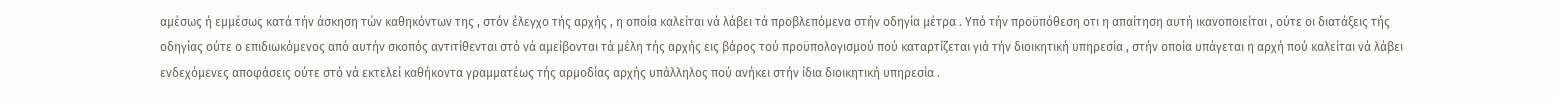αμέσως ή εμμέσως κατά τήν άσκηση τών καθηκόντων της , στόν έλεγχο τής αρχής , η οποία καλείται νά λάβει τά προβλεπόμενα στήν οδηγία μέτρα . Υπό τήν προϋπόθεση οτι η απαίτηση αυτή ικανοποιείται , ούτε οι διατάξεις τής οδηγίας ούτε ο επιδιωκόμενος από αυτήν σκοπός αντιτίθενται στό νά αμείβονται τά μέλη τής αρχής εις βάρος τού προϋπολογισμού πού καταρτίζεται γιά τήν διοικητική υπηρεσία , στήν οποία υπάγεται η αρχή πού καλείται νά λάβει ενδεχόμενες αποφάσεις ούτε στό νά εκτελεί καθήκοντα γραμματέως τής αρμοδίας αρχής υπάλληλος πού ανήκει στήν ίδια διοικητική υπηρεσία .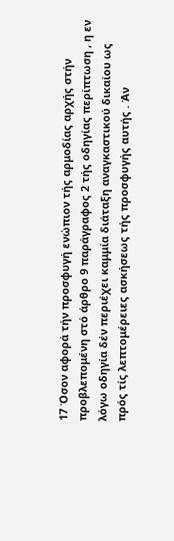17 Όσον αφορά τήν προσφυγή ενώπιον τής αρμοδίας αρχής στήν προβλεπομένη στό άρθρο 9 παράγραφος 2 τής οδηγίας περίπτωση , η εν λόγω οδηγία δέν περιέχει καμμία διάταξη αναγκαστικού δικαίου ως πρός τίς λεπτομέρειες ασκήσεως τής προσφυγής αυτής . Άν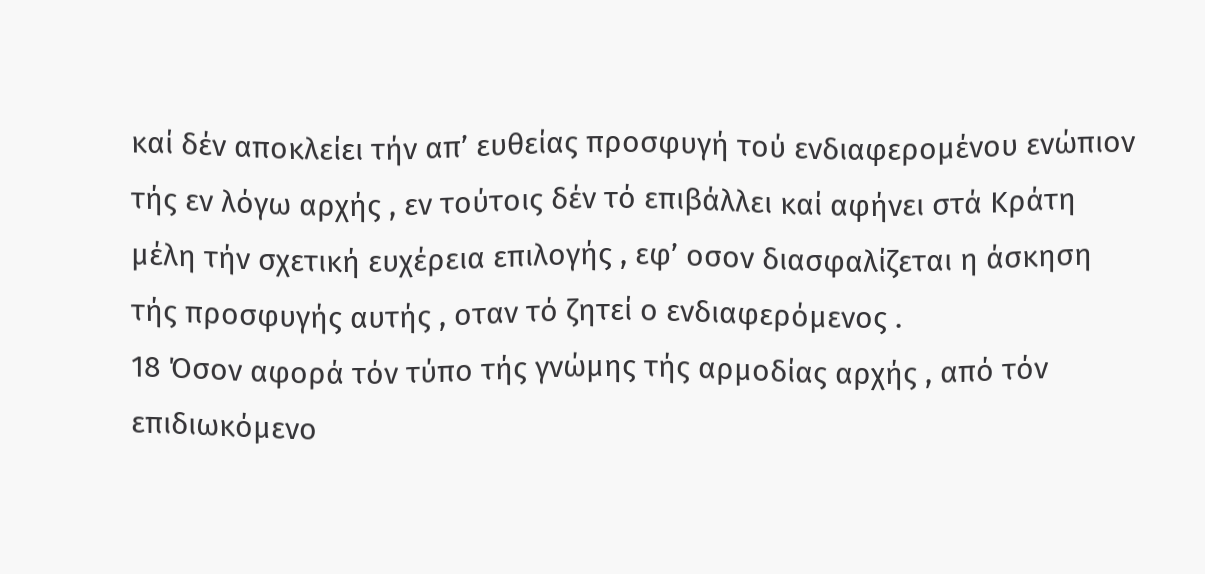καί δέν αποκλείει τήν απ’ ευθείας προσφυγή τού ενδιαφερομένου ενώπιον τής εν λόγω αρχής , εν τούτοις δέν τό επιβάλλει καί αφήνει στά Κράτη μέλη τήν σχετική ευχέρεια επιλογής , εφ’ οσον διασφαλίζεται η άσκηση τής προσφυγής αυτής , οταν τό ζητεί ο ενδιαφερόμενος .
18 Όσον αφορά τόν τύπο τής γνώμης τής αρμοδίας αρχής , από τόν επιδιωκόμενο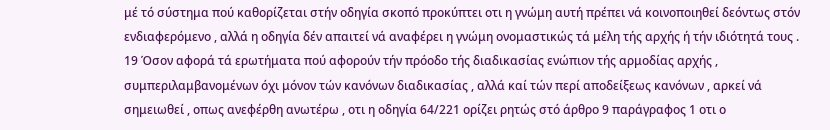μέ τό σύστημα πού καθορίζεται στήν οδηγία σκοπό προκύπτει οτι η γνώμη αυτή πρέπει νά κοινοποιηθεί δεόντως στόν ενδιαφερόμενο , αλλά η οδηγία δέν απαιτεί νά αναφέρει η γνώμη ονομαστικώς τά μέλη τής αρχής ή τήν ιδιότητά τους .
19 Όσον αφορά τά ερωτήματα πού αφορούν τήν πρόοδο τής διαδικασίας ενώπιον τής αρμοδίας αρχής , συμπεριλαμβανομένων όχι μόνον τών κανόνων διαδικασίας , αλλά καί τών περί αποδείξεως κανόνων , αρκεί νά σημειωθεί , οπως ανεφέρθη ανωτέρω , οτι η οδηγία 64/221 ορίζει ρητώς στό άρθρο 9 παράγραφος 1 οτι ο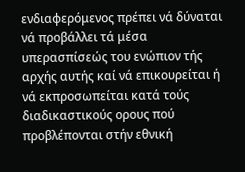ενδιαφερόμενος πρέπει νά δύναται νά προβάλλει τά μέσα υπερασπίσεώς του ενώπιον τής αρχής αυτής καί νά επικουρείται ή νά εκπροσωπείται κατά τούς διαδικαστικούς ορους πού προβλέπονται στήν εθνική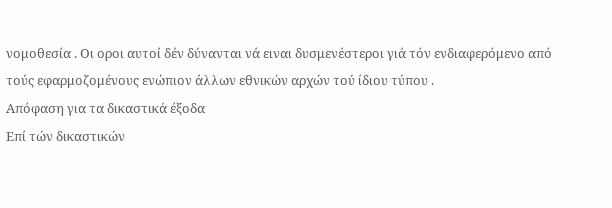νομοθεσία . Οι οροι αυτοί δέν δύνανται νά ειναι δυσμενέστεροι γιά τόν ενδιαφερόμενο από τούς εφαρμοζομένους ενώπιον άλλων εθνικών αρχών τού ίδιου τύπου .
Απόφαση για τα δικαστικά έξοδα
Επί τών δικαστικών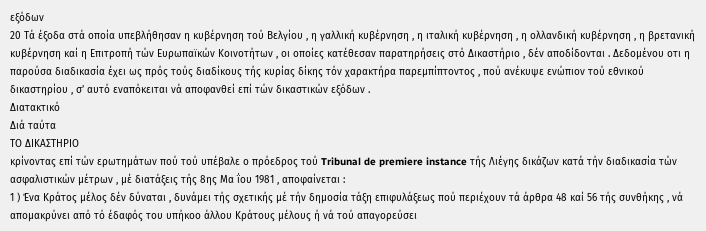εξόδων
20 Τά έξοδα στά οποία υπεβλήθησαν η κυβέρνηση τού Βελγίου , η γαλλική κυβέρνηση , η ιταλική κυβέρνηση , η ολλανδική κυβέρνηση , η βρετανική κυβέρνηση καί η Επιτροπή τών Ευρωπαϊκών Κοινοτήτων , οι οποίες κατέθεσαν παρατηρήσεις στό Δικαστήριο , δέν αποδίδονται . Δεδομένου οτι η παρούσα διαδικασία έχει ως πρός τούς διαδίκους τής κυρίας δίκης τόν χαρακτήρα παρεμπίπτοντος , πού ανέκυψε ενώπιον τού εθνικού δικαστηρίου , σ’ αυτό εναπόκειται νά αποφανθεί επί τών δικαστικών εξόδων .
Διατακτικό
Διά ταύτα
ΤΟ ΔΙΚΑΣΤΗΡΙΟ
κρίνοντας επί τών ερωτημάτων πού τού υπέβαλε ο πρόεδρος τού Tribunal de premiere instance τής Λιέγης δικάζων κατά τήν διαδικασία τών ασφαλιστικών μέτρων , μέ διατάξεις τής 8ης Μα ΐου 1981 , αποφαίνεται :
1 ) Ένα Κράτος μέλος δέν δύναται , δυνάμει τής σχετικής μέ τήν δημοσία τάξη επιφυλάξεως πού περιέχουν τά άρθρα 48 καί 56 τής συνθήκης , νά απομακρύνει από τό έδαφός του υπήκοο άλλου Κράτους μέλους ή νά τού απαγορεύσει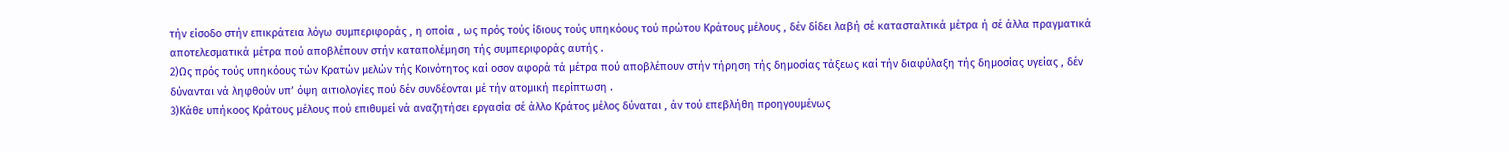τήν είσοδο στήν επικράτεια λόγω συμπεριφοράς , η οποία , ως πρός τούς ίδιους τούς υπηκόους τού πρώτου Κράτους μέλους , δέν δίδει λαβή σέ κατασταλτικά μέτρα ή σέ άλλα πραγματικά αποτελεσματικά μέτρα πού αποβλέπουν στήν καταπολέμηση τής συμπεριφοράς αυτής .
2)Ως πρός τούς υπηκόους τών Κρατών μελών τής Κοινότητος καί οσον αφορά τά μέτρα πού αποβλέπουν στήν τήρηση τής δημοσίας τάξεως καί τήν διαφύλαξη τής δημοσίας υγείας , δέν δύνανται νά ληφθούν υπ’ όψη αιτιολογίες πού δέν συνδέονται μέ τήν ατομική περίπτωση .
3)Κάθε υπήκοος Κράτους μέλους πού επιθυμεί νά αναζητήσει εργασία σέ άλλο Κράτος μέλος δύναται , άν τού επεβλήθη προηγουμένως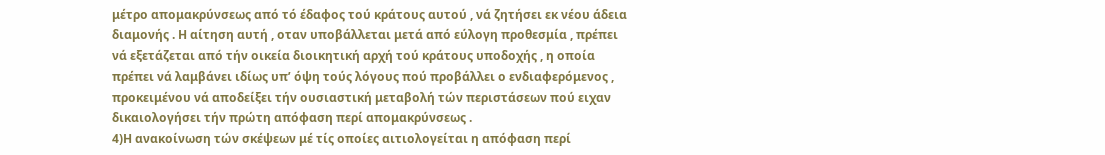μέτρο απομακρύνσεως από τό έδαφος τού κράτους αυτού , νά ζητήσει εκ νέου άδεια διαμονής . Η αίτηση αυτή , οταν υποβάλλεται μετά από εύλογη προθεσμία , πρέπει νά εξετάζεται από τήν οικεία διοικητική αρχή τού κράτους υποδοχής , η οποία πρέπει νά λαμβάνει ιδίως υπ’ όψη τούς λόγους πού προβάλλει ο ενδιαφερόμενος , προκειμένου νά αποδείξει τήν ουσιαστική μεταβολή τών περιστάσεων πού ειχαν δικαιολογήσει τήν πρώτη απόφαση περί απομακρύνσεως .
4)Η ανακοίνωση τών σκέψεων μέ τίς οποίες αιτιολογείται η απόφαση περί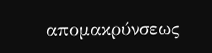απομακρύνσεως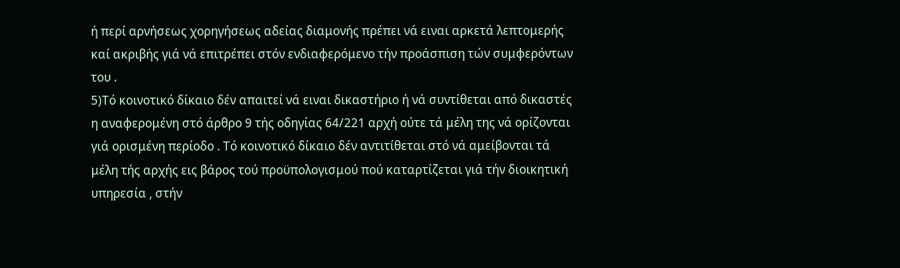ή περί αρνήσεως χορηγήσεως αδείας διαμονής πρέπει νά ειναι αρκετά λεπτομερής καί ακριβής γιά νά επιτρέπει στόν ενδιαφερόμενο τήν προάσπιση τών συμφερόντων του .
5)Τό κοινοτικό δίκαιο δέν απαιτεί νά ειναι δικαστήριο ή νά συντίθεται από δικαστές η αναφερομένη στό άρθρο 9 τής οδηγίας 64/221 αρχή ούτε τά μέλη της νά ορίζονται γιά ορισμένη περίοδο . Τό κοινοτικό δίκαιο δέν αντιτίθεται στό νά αμείβονται τά μέλη τής αρχής εις βάρος τού προϋπολογισμού πού καταρτίζεται γιά τήν διοικητική υπηρεσία , στήν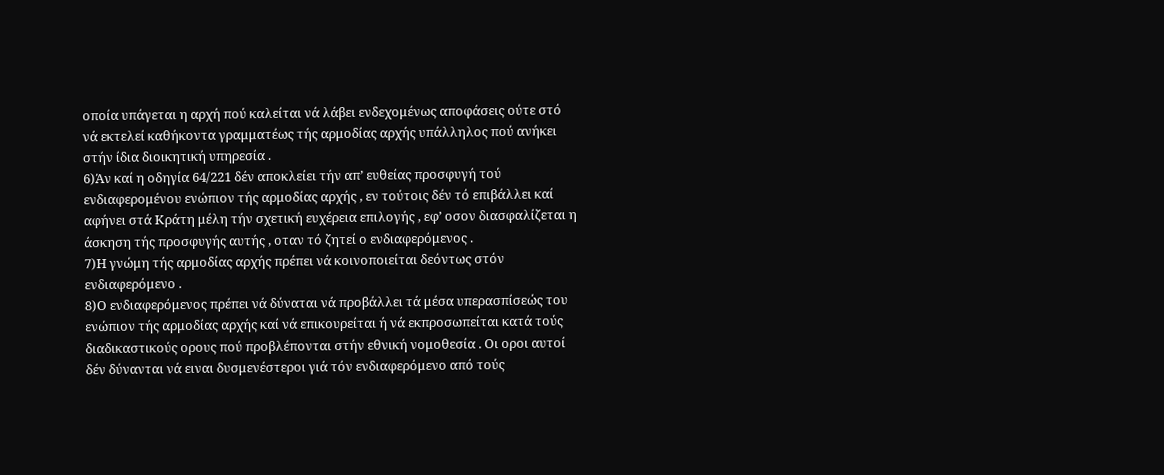οποία υπάγεται η αρχή πού καλείται νά λάβει ενδεχομένως αποφάσεις ούτε στό νά εκτελεί καθήκοντα γραμματέως τής αρμοδίας αρχής υπάλληλος πού ανήκει στήν ίδια διοικητική υπηρεσία .
6)Άν καί η οδηγία 64/221 δέν αποκλείει τήν απ’ ευθείας προσφυγή τού ενδιαφερομένου ενώπιον τής αρμοδίας αρχής , εν τούτοις δέν τό επιβάλλει καί αφήνει στά Κράτη μέλη τήν σχετική ευχέρεια επιλογής , εφ’ οσον διασφαλίζεται η άσκηση τής προσφυγής αυτής , οταν τό ζητεί ο ενδιαφερόμενος .
7)Η γνώμη τής αρμοδίας αρχής πρέπει νά κοινοποιείται δεόντως στόν ενδιαφερόμενο .
8)Ο ενδιαφερόμενος πρέπει νά δύναται νά προβάλλει τά μέσα υπερασπίσεώς του ενώπιον τής αρμοδίας αρχής καί νά επικουρείται ή νά εκπροσωπείται κατά τούς διαδικαστικούς ορους πού προβλέπονται στήν εθνική νομοθεσία . Οι οροι αυτοί δέν δύνανται νά ειναι δυσμενέστεροι γιά τόν ενδιαφερόμενο από τούς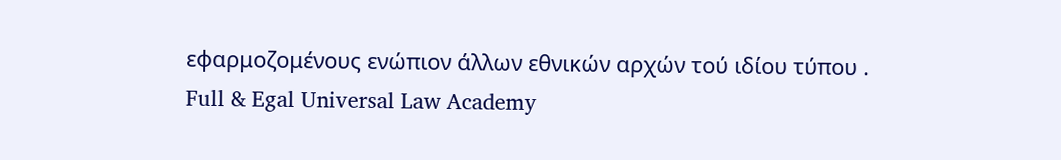εφαρμοζομένους ενώπιον άλλων εθνικών αρχών τού ιδίου τύπου .
Full & Egal Universal Law Academy